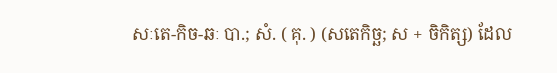សៈតេ-កិច-ឆៈ បា.; សំ. ( គុ. ) (សតេកិច្ឆ; ស + ចិកិត្ស) ដែល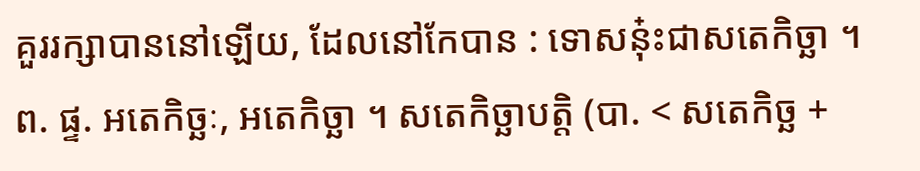គួររក្សាបាននៅឡើយ, ដែលនៅកែបាន : ទោសនុ៎ះជាសតេកិច្ឆា ។ ព. ផ្ទ. អតេកិច្ឆៈ, អតេកិច្ឆា ។ សតេកិច្ឆាបត្តិ (បា. < សតេកិច្ឆ +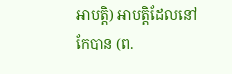អាបត្តិ) អាបត្តិដែលនៅកែបាន (ព.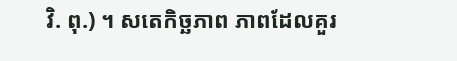វិ. ពុ.) ។ សតេកិច្ឆភាព ភាពដែលគួរ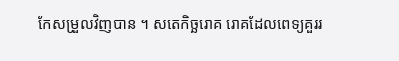កែសម្រួលវិញបាន ។ សតេកិច្ឆរោគ រោគដែលពេទ្យគួររ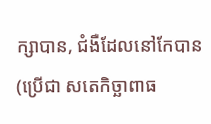ក្សាបាន, ជំងឺដែលនៅកែបាន (ប្រើជា សតេកិច្ឆាពាធ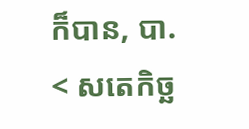ក៏បាន, បា. < សតេកិច្ឆ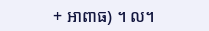+ អាពាធ) ។ ល។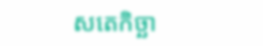សតេកិច្ឆា